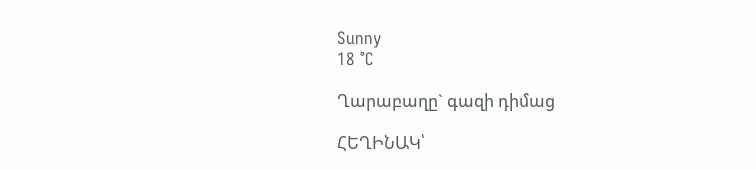Sunny
18 °C

Ղարաբաղը` գազի դիմաց

ՀԵՂԻՆԱԿ՝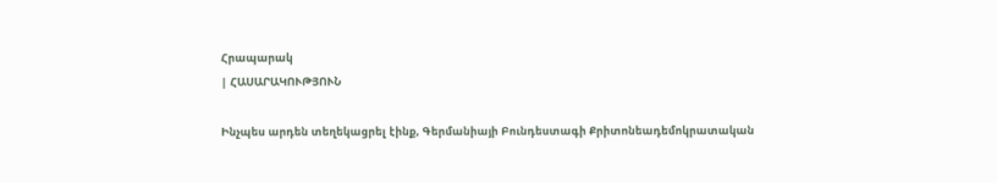Հրապարակ
| ՀԱՍԱՐԱԿՈՒԹՅՈՒՆ

Ինչպես արդեն տեղեկացրել էինք, Գերմանիայի Բունդեստագի Քրիտոնեադեմոկրատական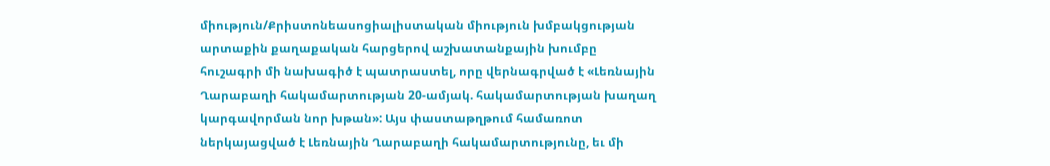միություն/Քրիստոնեասոցիալիստական միություն խմբակցության արտաքին քաղաքական հարցերով աշխատանքային խումբը հուշագրի մի նախագիծ է պատրաստել, որը վերնագրված է «Լեռնային Ղարաբաղի հակամարտության 20-ամյակ. հակամարտության խաղաղ կարգավորման նոր խթան»: Այս փաստաթղթում համառոտ ներկայացված է Լեռնային Ղարաբաղի հակամարտությունը, եւ մի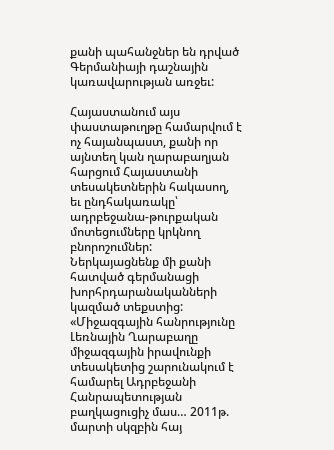քանի պահանջներ են դրված Գերմանիայի դաշնային կառավարության առջեւ:

Հայաստանում այս փաստաթուղթը համարվում է ոչ հայանպաստ, քանի որ այնտեղ կան ղարաբաղյան հարցում Հայաստանի տեսակետներին հակասող, եւ ընդհակառակը՝ ադրբեջանա-թուրքական մոտեցումները կրկնող բնորոշումներ: Ներկայացնենք մի քանի հատված գերմանացի խորհրդարանականների կազմած տեքստից: «Միջազգային հանրությունը Լեռնային Ղարաբաղը միջազգային իրավունքի տեսակետից շարունակում է համարել Ադրբեջանի Հանրապետության բաղկացուցիչ մաս… 2011թ. մարտի սկզբին հայ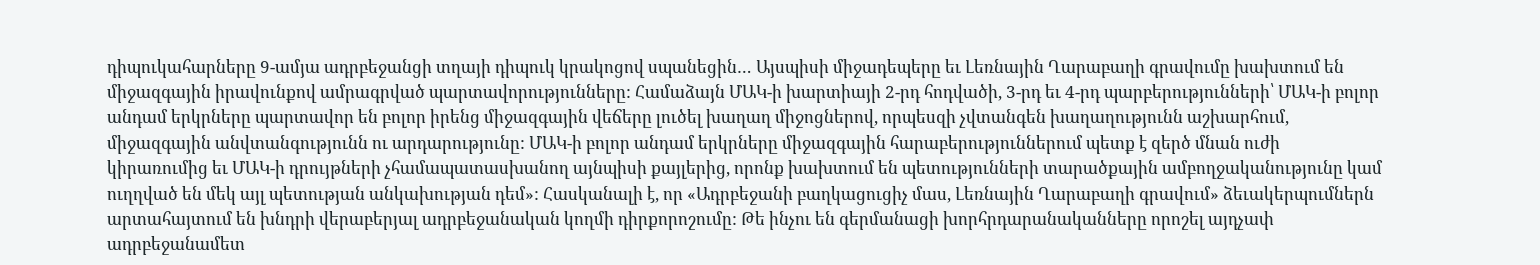դիպուկահարները 9-ամյա ադրբեջանցի տղայի դիպուկ կրակոցով սպանեցին… Այսպիսի միջադեպերը եւ Լեռնային Ղարաբաղի գրավումը խախտում են միջազգային իրավունքով ամրագրված պարտավորությունները: Համաձայն ՄԱԿ-ի խարտիայի 2-րդ հոդվածի, 3-րդ եւ 4-րդ պարբերությունների՝ ՄԱԿ-ի բոլոր անդամ երկրները պարտավոր են բոլոր իրենց միջազգային վեճերը լուծել խաղաղ միջոցներով, որպեսզի չվտանգեն խաղաղությունն աշխարհում, միջազգային անվտանգությունն ու արդարությունը: ՄԱԿ-ի բոլոր անդամ երկրները միջազգային հարաբերություններում պետք է զերծ մնան ուժի կիրառումից եւ ՄԱԿ-ի դրույթների չհամապատասխանող այնպիսի քայլերից, որոնք խախտում են պետությունների տարածքային ամբողջականությունը կամ ուղղված են մեկ այլ պետության անկախության դեմ»: Հասկանալի է, որ «Ադրբեջանի բաղկացուցիչ մաս, Լեռնային Ղարաբաղի գրավում» ձեւակերպումներն արտահայտում են խնդրի վերաբերյալ ադրբեջանական կողմի դիրքորոշումը: Թե ինչու են գերմանացի խորհրդարանականները որոշել այդչափ ադրբեջանամետ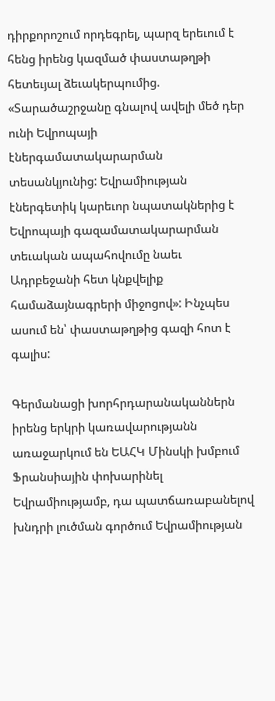դիրքորոշում որդեգրել, պարզ երեւում է հենց իրենց կազմած փաստաթղթի հետեւյալ ձեւակերպումից. «Տարածաշրջանը գնալով ավելի մեծ դեր ունի Եվրոպայի էներգամատակարարման տեսանկյունից: Եվրամիության էներգետիկ կարեւոր նպատակներից է Եվրոպայի գազամատակարարման տեւական ապահովումը նաեւ Ադրբեջանի հետ կնքվելիք համաձայնագրերի միջոցով»: Ինչպես ասում են՝ փաստաթղթից գազի հոտ է գալիս:

Գերմանացի խորհրդարանականներն իրենց երկրի կառավարությանն առաջարկում են ԵԱՀԿ Մինսկի խմբում Ֆրանսիային փոխարինել Եվրամիությամբ, դա պատճառաբանելով խնդրի լուծման գործում Եվրամիության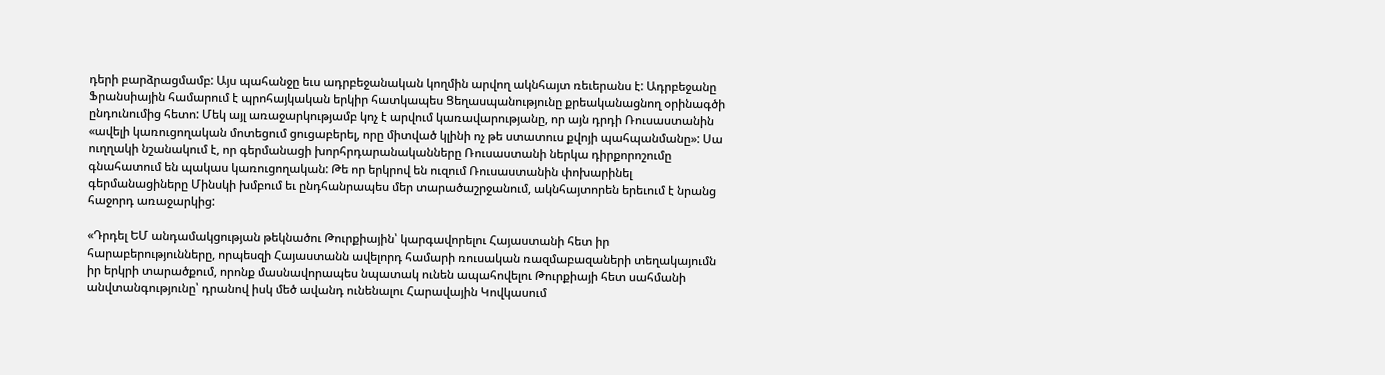դերի բարձրացմամբ: Այս պահանջը եւս ադրբեջանական կողմին արվող ակնհայտ ռեւերանս է: Ադրբեջանը Ֆրանսիային համարում է պրոհայկական երկիր հատկապես Ցեղասպանությունը քրեականացնող օրինագծի ընդունումից հետո: Մեկ այլ առաջարկությամբ կոչ է արվում կառավարությանը, որ այն դրդի Ռուսաստանին «ավելի կառուցողական մոտեցում ցուցաբերել, որը միտված կլինի ոչ թե ստատուս քվոյի պահպանմանը»: Սա ուղղակի նշանակում է, որ գերմանացի խորհրդարանականները Ռուսաստանի ներկա դիրքորոշումը գնահատում են պակաս կառուցողական: Թե որ երկրով են ուզում Ռուսաստանին փոխարինել գերմանացիները Մինսկի խմբում եւ ընդհանրապես մեր տարածաշրջանում, ակնհայտորեն երեւում է նրանց հաջորդ առաջարկից:

«Դրդել ԵՄ անդամակցության թեկնածու Թուրքիային՝ կարգավորելու Հայաստանի հետ իր հարաբերությունները, որպեսզի Հայաստանն ավելորդ համարի ռուսական ռազմաբազաների տեղակայումն իր երկրի տարածքում, որոնք մասնավորապես նպատակ ունեն ապահովելու Թուրքիայի հետ սահմանի անվտանգությունը՝ դրանով իսկ մեծ ավանդ ունենալու Հարավային Կովկասում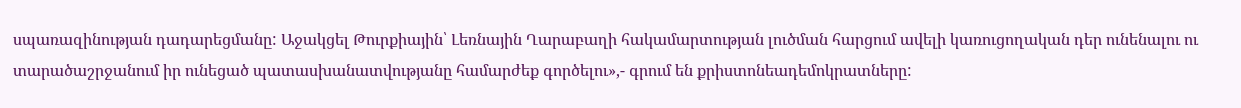սպառազինության դադարեցմանը: Աջակցել Թուրքիային՝ Լեռնային Ղարաբաղի հակամարտության լուծման հարցում ավելի կառուցողական դեր ունենալու ու տարածաշրջանում իր ունեցած պատասխանատվությանը համարժեք գործելու»,- գրում են քրիստոնեադեմոկրատները: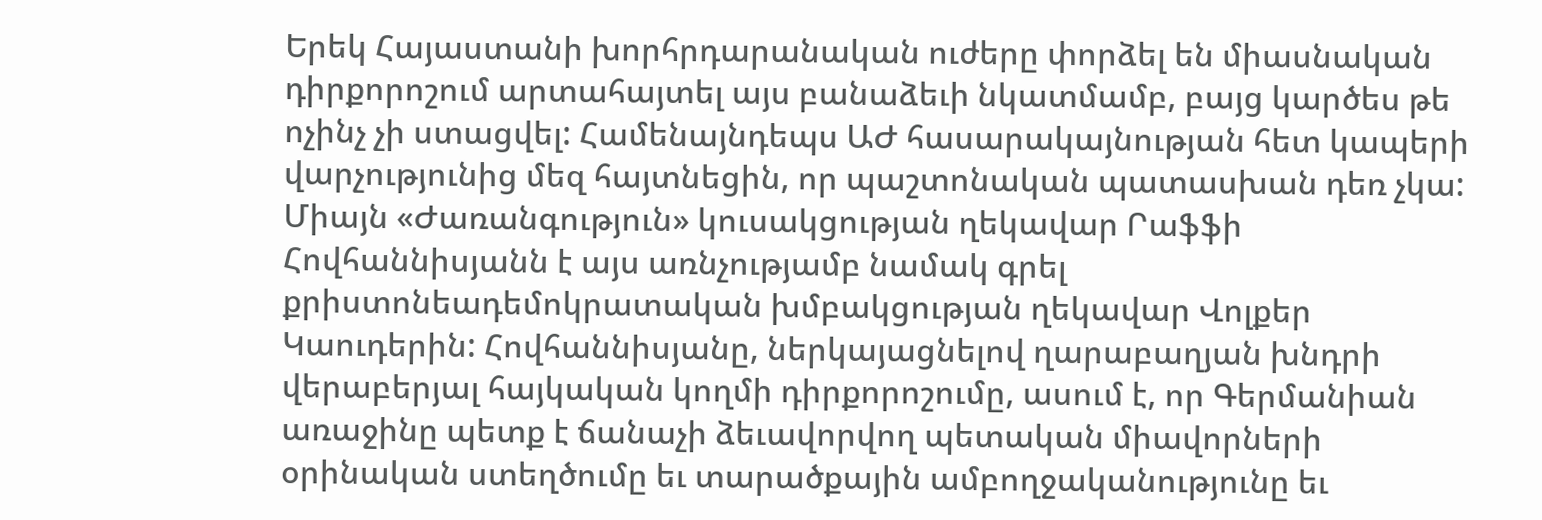Երեկ Հայաստանի խորհրդարանական ուժերը փորձել են միասնական դիրքորոշում արտահայտել այս բանաձեւի նկատմամբ, բայց կարծես թե ոչինչ չի ստացվել: Համենայնդեպս ԱԺ հասարակայնության հետ կապերի վարչությունից մեզ հայտնեցին, որ պաշտոնական պատասխան դեռ չկա: Միայն «Ժառանգություն» կուսակցության ղեկավար Րաֆֆի Հովհաննիսյանն է այս առնչությամբ նամակ գրել քրիստոնեադեմոկրատական խմբակցության ղեկավար Վոլքեր Կաուդերին: Հովհաննիսյանը, ներկայացնելով ղարաբաղյան խնդրի վերաբերյալ հայկական կողմի դիրքորոշումը, ասում է, որ Գերմանիան առաջինը պետք է ճանաչի ձեւավորվող պետական միավորների օրինական ստեղծումը եւ տարածքային ամբողջականությունը եւ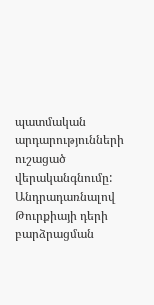պատմական արդարությունների ուշացած վերականգնումը: Անդրադառնալով Թուրքիայի դերի բարձրացման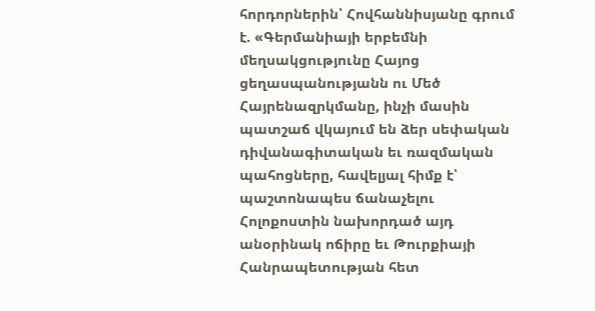հորդորներին՝ Հովհաննիսյանը գրում է. «Գերմանիայի երբեմնի մեղսակցությունը Հայոց ցեղասպանությանն ու Մեծ Հայրենազրկմանը, ինչի մասին պատշաճ վկայում են ձեր սեփական դիվանագիտական եւ ռազմական պահոցները, հավելյալ հիմք է՝ պաշտոնապես ճանաչելու Հոլոքոստին նախորդած այդ անօրինակ ոճիրը եւ Թուրքիայի Հանրապետության հետ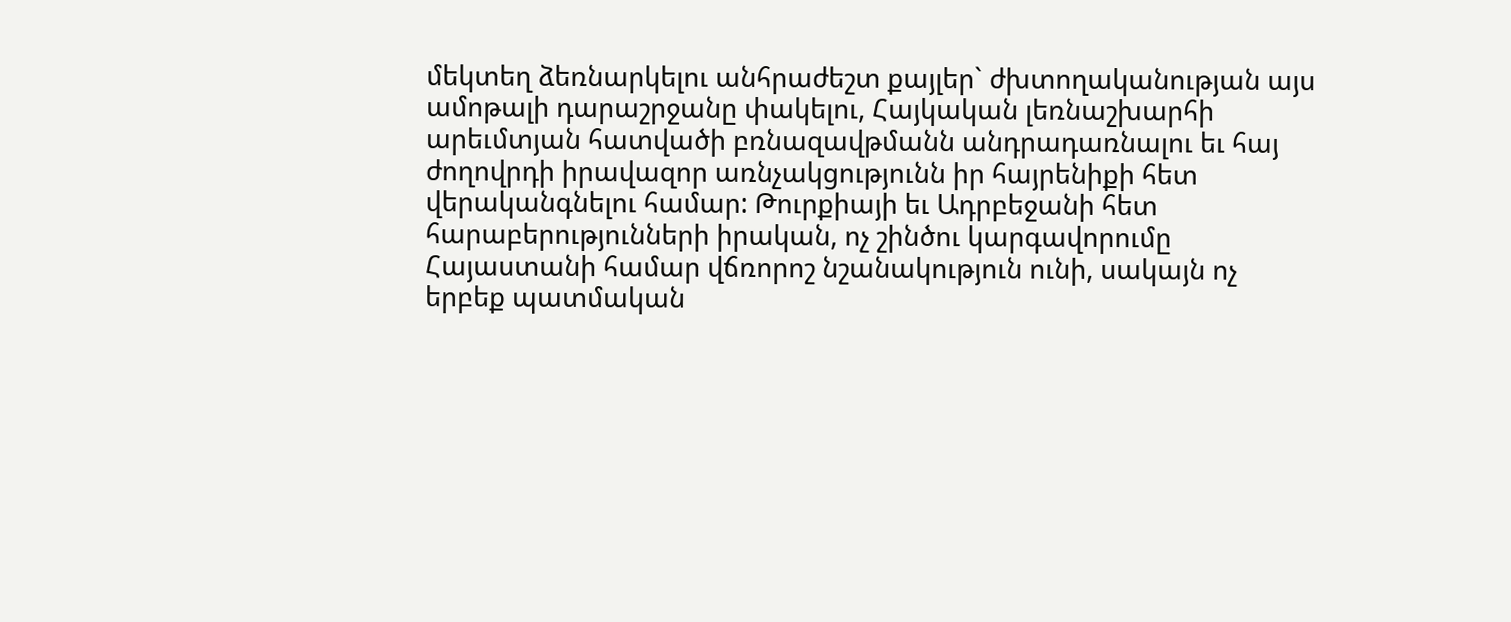մեկտեղ ձեռնարկելու անհրաժեշտ քայլեր` ժխտողականության այս ամոթալի դարաշրջանը փակելու, Հայկական լեռնաշխարհի արեւմտյան հատվածի բռնազավթմանն անդրադառնալու եւ հայ ժողովրդի իրավազոր առնչակցությունն իր հայրենիքի հետ վերականգնելու համար: Թուրքիայի եւ Ադրբեջանի հետ հարաբերությունների իրական, ոչ շինծու կարգավորումը Հայաստանի համար վճռորոշ նշանակություն ունի, սակայն ոչ երբեք պատմական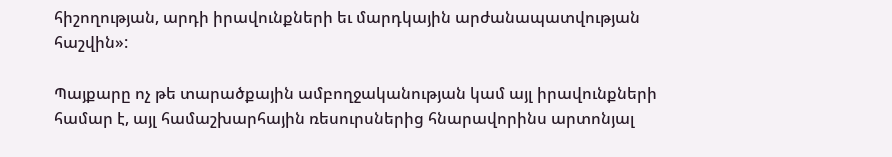հիշողության, արդի իրավունքների եւ մարդկային արժանապատվության հաշվին»:

Պայքարը ոչ թե տարածքային ամբողջականության կամ այլ իրավունքների համար է, այլ համաշխարհային ռեսուրսներից հնարավորինս արտոնյալ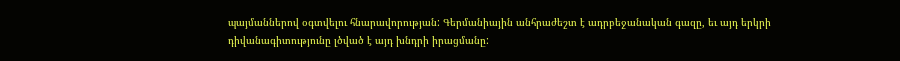պայմաններով օգտվելու հնարավորության: Գերմանիային անհրաժեշտ է ադրբեջանական գազը, եւ այդ երկրի դիվանագիտությունը լծված է այդ խնդրի իրացմանը: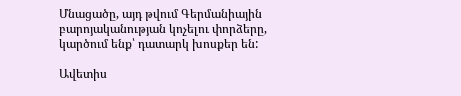Մնացածը, այդ թվում Գերմանիային բարոյականության կոչելու փորձերը, կարծում ենք՝ դատարկ խոսքեր են:

Ավետիս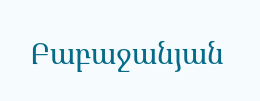Բաբաջանյան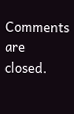Comments are closed.